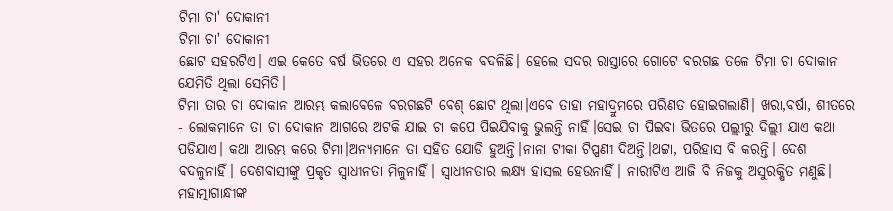ଟିମା ଚା' ଦୋକାନୀ
ଟିମା ଚା' ଦୋକାନୀ
ଛୋଟ ସହରଟିଏ। ଏଇ କେତେ ବର୍ଷ ଭିତରେ ଏ ସହର ଅନେକ ବଦଳିଛି। ହେଲେ ସଦର ରାସ୍ତାରେ ଗୋଟେ ବରଗଛ ତଳେ ଟିମା ଚା ଦୋକାନ ଯେମିତି ଥିଲା ସେମିତି।
ଟିମା ତାର ଚା ଦୋକାନ ଆରମ୍ଭ କଲାବେଳେ ବରଗଛଟି ବେଶ୍ ଛୋଟ ଥିଲା।ଏବେ ତାହା ମହାଦ୍ରୁମରେ ପରିଣତ ହୋଇଗଲାଣି। ଖରା,ବର୍ଷା, ଶୀତରେ - ଲୋକମାନେ ତା ଚା ଦୋକାନ ଆଗରେ ଅଟକି ଯାଇ ଚା କପେ ପିଇଯିବାକୁ ଭୁଲନ୍ତି ନାହିଁ।ସେଇ ଚା ପିଇବା ଭିତରେ ପଲ୍ଲୀରୁ ଦିଲ୍ଲୀ ଯାଏ କଥା ପଡିଯାଏ। କଥା ଆରମ୍ଭ କରେ ଟିମା।ଅନ୍ୟମାନେ ତା ସହିତ ଯୋଡି ହୁଅନ୍ତି।ନାନା ଟୀକା ଟିପ୍ପଣୀ ଦିଅନ୍ତି।ଥଟ୍ଟା, ପରିହାସ ବି କରନ୍ତି। ଦେଶ ବଦଳୁନାହିଁ। ଦେଶବାସୀଙ୍କୁ ପ୍ରକୃତ ସ୍ବାଧୀନତା ମିଳୁନାହିଁ। ସ୍ବାଧୀନତାର ଲକ୍ଷ୍ୟ ହାସଲ ହେଉନାହିଁ। ନାରୀଟିଏ ଆଜି ବି ନିଜକୁ ଅସୁରକ୍ଷିତ ମଣୁଛି। ମହାତ୍ମାଗାନ୍ଧୀଙ୍କ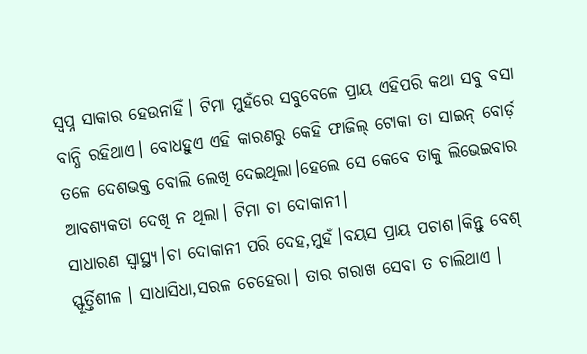ସ୍ବପ୍ନ ସାକାର ହେଉନାହିଁ। ଟିମା ମୁହଁରେ ସବୁବେଳେ ପ୍ରାୟ ଏହିପରି କଥା ସବୁ ବସା ବାନ୍ଧି ରହିଥାଏ। ବୋଧହୁଏ ଏହି କାରଣରୁ କେହି ଫାଜିଲ୍ ଟୋକା ତା ସାଇନ୍ ବୋର୍ଡ଼ ତଳେ ଦେଶଭକ୍ତ ବୋଲି ଲେଖି ଦେଇଥିଲା।ହେଲେ ସେ କେବେ ତାକୁ ଲିଭେଇବାର ଆବଶ୍ୟକତା ଦେଖି ନ ଥିଲା। ଟିମା ଚା ଦୋକାନୀ।
ସାଧାରଣ ସ୍ବାସ୍ଥ୍ୟ।ଚା ଦୋକାନୀ ପରି ଦେହ,ମୁହଁ।ବୟସ ପ୍ରାୟ ପଚାଶ।କିନ୍ତୁ ବେଶ୍ ସ୍ଫୂର୍ତ୍ତିଶୀଳ । ସାଧାସିଧା,ସରଳ ଚେହେରା। ତାର ଗରାଖ ସେବା ତ ଚାଲିଥାଏ ।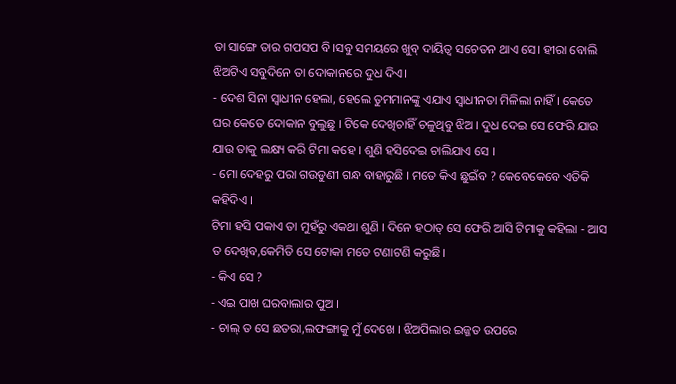ତା ସାଙ୍ଗେ ତାର ଗପସପ ବି।ସବୁ ସମୟରେ ଖୁବ୍ ଦାୟିତ୍ୱ ସଚେତନ ଥାଏ ସେ। ହୀରା ବୋଲି ଝିଅଟିଏ ସବୁଦିନେ ତା ଦୋକାନରେ ଦୁଧ ଦିଏ।
- ଦେଶ ସିନା ସ୍ବାଧୀନ ହେଲା, ହେଲେ ତୁମମାନଙ୍କୁ ଏଯାଏ ସ୍ବାଧୀନତା ମିଳିଲା ନାହିଁ । କେତେ ଘର କେତେ ଦୋକାନ ବୁଲୁଛୁ । ଟିକେ ଦେଖିଚାହିଁ ଚଳୁଥିବୁ ଝିଅ । ଦୁଧ ଦେଇ ସେ ଫେରି ଯାଉ ଯାଉ ତାକୁ ଲକ୍ଷ୍ୟ କରି ଟିମା କହେ । ଶୁଣି ହସିଦେଇ ଚାଲିଯାଏ ସେ ।
- ମୋ ଦେହରୁ ପରା ଗଉଡୁଣୀ ଗନ୍ଧ ବାହାରୁଛି । ମତେ କିଏ ଛୁଇଁବ ? କେବେକେବେ ଏତିକି କହିଦିଏ ।
ଟିମା ହସି ପକାଏ ତା ମୁହଁରୁ ଏକଥା ଶୁଣି । ଦିନେ ହଠାତ୍ ସେ ଫେରି ଆସି ଟିମାକୁ କହିଲା - ଆସ ତ ଦେଖିବ,କେମିତି ସେ ଟୋକା ମତେ ଟଣାଟଣି କରୁଛି।
- କିଏ ସେ ?
- ଏଇ ପାଖ ଘରବାଲାର ପୁଅ ।
- ଚାଲ୍ ତ ସେ ଛତରା,ଲଫଙ୍ଗାକୁ ମୁଁ ଦେଖେ । ଝିଅପିଲାର ଇଜ୍ଜତ ଉପରେ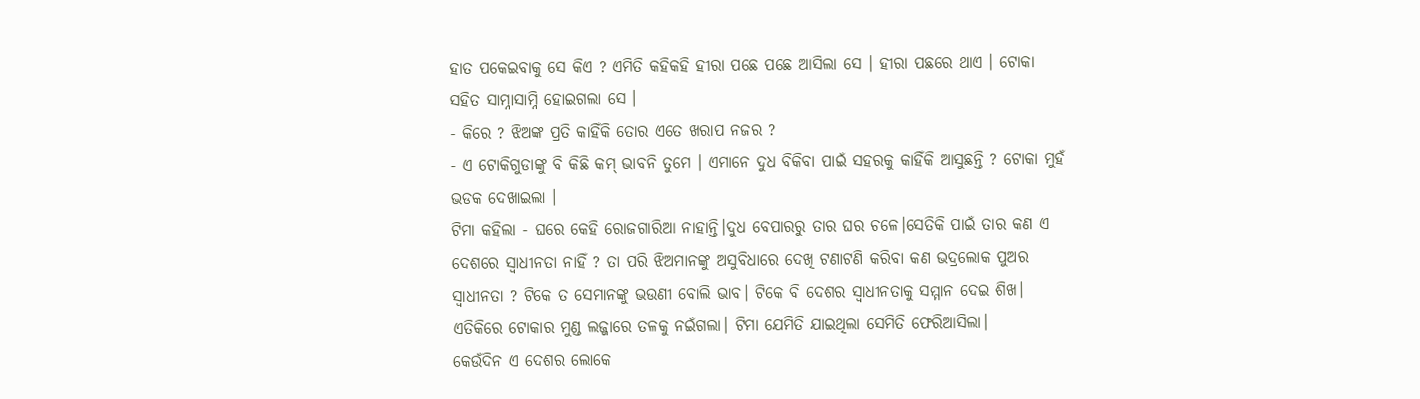ହାତ ପକେଇବାକୁ ସେ କିଏ ? ଏମିତି କହିକହି ହୀରା ପଛେ ପଛେ ଆସିଲା ସେ । ହୀରା ପଛରେ ଥାଏ । ଟୋକା ସହିତ ସାମ୍ନାସାମ୍ନି ହୋଇଗଲା ସେ ।
- କିରେ ? ଝିଅଙ୍କ ପ୍ରତି କାହିଁକି ତୋର ଏତେ ଖରାପ ନଜର ?
- ଏ ଟୋକିଗୁଡାଙ୍କୁ ବି କିଛି କମ୍ ଭାବନି ତୁମେ । ଏମାନେ ଦୁଧ ବିକିବା ପାଇଁ ସହରକୁ କାହିଁକି ଆସୁଛନ୍ତି ? ଟୋକା ମୁହଁ ଭଡକ ଦେଖାଇଲା ।
ଟିମା କହିଲା - ଘରେ କେହି ରୋଜଗାରିଆ ନାହାନ୍ତି।ଦୁଧ ବେପାରରୁ ତାର ଘର ଚଳେ।ସେତିକି ପାଇଁ ତାର କଣ ଏ ଦେଶରେ ସ୍ବାଧୀନତା ନାହିଁ ? ତା ପରି ଝିଅମାନଙ୍କୁ ଅସୁବିଧାରେ ଦେଖି ଟଣାଟଣି କରିବା କଣ ଭଦ୍ରଲୋକ ପୁଅର ସ୍ବାଧୀନତା ? ଟିକେ ତ ସେମାନଙ୍କୁ ଭଉଣୀ ବୋଲି ଭାବ। ଟିକେ ବି ଦେଶର ସ୍ବାଧୀନତାକୁ ସମ୍ମାନ ଦେଇ ଶିଖ। ଏତିକିରେ ଟୋକାର ମୁଣ୍ଡ ଲଜ୍ଜାରେ ତଳକୁ ନଇଁଗଲା। ଟିମା ଯେମିତି ଯାଇଥିଲା ସେମିତି ଫେରିଆସିଲା।
କେଉଁଦିନ ଏ ଦେଶର ଲୋକେ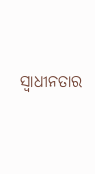ସ୍ବାଧୀନତାର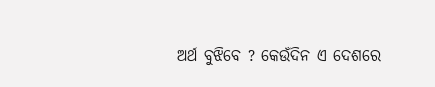ଅର୍ଥ ବୁଝିବେ ? କେଉଁଦିନ ଏ ଦେଶରେ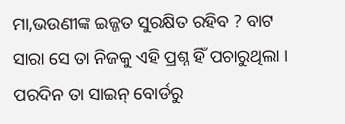ମା,ଭଉଣୀଙ୍କ ଇଜ୍ଜତ ସୁରକ୍ଷିତ ରହିବ ? ବାଟ ସାରା ସେ ତା ନିଜକୁ ଏହି ପ୍ରଶ୍ନ ହିଁ ପଚାରୁଥିଲା ।
ପରଦିନ ତା ସାଇନ୍ ବୋର୍ଡରୁ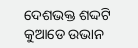ଦେଶଭକ୍ତ ଶଦ୍ଦଟି କୁଆଡେ ଉଭାନ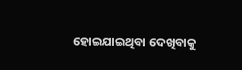ହୋଇଯାଇଥିବା ଦେଖିବାକୁ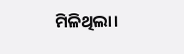ମିଳିଥିଲା।